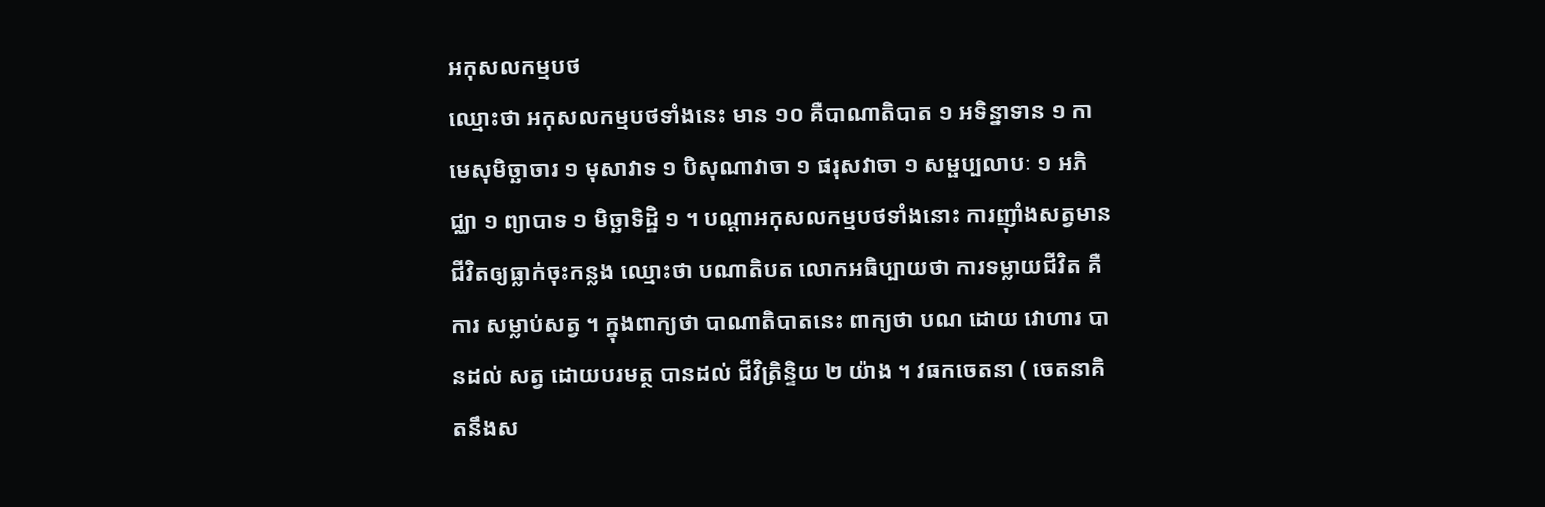អកុសលកម្មបថ
ឈ្មោះថា អកុសលកម្មបថទាំងនេះ មាន ១០ គឺបាណាតិបាត ១ អទិន្នាទាន ១ កាមេសុមិច្ឆាចារ ១ មុសាវាទ ១ បិសុណាវាចា ១ ផរុសវាចា ១ សម្ផប្បលាបៈ ១ អភិជ្ឈា ១ ព្យាបាទ ១ មិច្ឆាទិដ្ឋិ ១ ។ បណ្តាអកុសលកម្មបថទាំងនោះ ការញ៉ាំងសត្វមានជីវិតឲ្យធ្លាក់ចុះកន្លង ឈ្មោះថា បណាតិបត លោកអធិប្បាយថា ការទម្លាយជីវិត គឺការ សម្លាប់សត្វ ។ ក្នុងពាក្យថា បាណាតិបាតនេះ ពាក្យថា បណ ដោយ វោហារ បានដល់ សត្វ ដោយបរមត្ថ បានដល់ ជីវិត្រិន្ទិយ ២ យ៉ាង ។ វធកចេតនា ( ចេតនាគិតនឹងស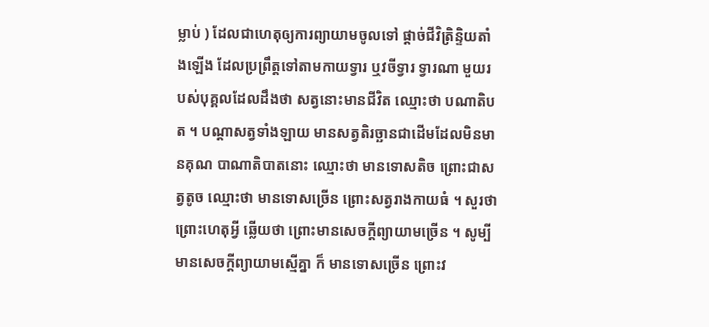ម្លាប់ ) ដែលជាហេតុឲ្យការព្យាយាមចូលទៅ ផ្តាច់ជីវិត្រិន្ទិយតាំងឡើង ដែលប្រព្រឹត្តទៅតាមកាយទ្វារ ឬវចីទ្វារ ទ្វារណា មួយរបស់បុគ្គលដែលដឹងថា សត្វនោះមានជីវិត ឈ្មោះថា បណាតិបត ។ បណ្តាសត្វទាំងឡាយ មានសត្វតិរច្ឆានជាដើមដែលមិនមានគុណ បាណាតិបាតនោះ ឈ្មោះថា មានទោសតិច ព្រោះជាសត្វតូច ឈ្មោះថា មានទោសច្រើន ព្រោះសត្វរាងកាយធំ ។ សួរថា ព្រោះហេតុអ្វី ឆ្លើយថា ព្រោះមានសេចក្តីព្យាយាមច្រើន ។ សូម្បីមានសេចក្តីព្យាយាមស្មើគ្នា ក៏ មានទោសច្រើន ព្រោះវ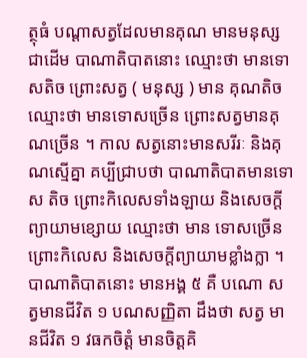ត្ថុធំ បណ្តាសត្វដែលមានគុណ មានមនុស្សជាដើម បាណាតិបាតនោះ ឈ្មោះថា មានទោសតិច ព្រោះសត្វ ( មនុស្ស ) មាន គុណតិច ឈ្មោះថា មានទោសច្រើន ព្រោះសត្វមានគុណច្រើន ។ កាល សត្វនោះមានសរីរៈ និងគុណស្មើគ្នា គប្បីជ្រាបថា បាណាតិបាតមានទោស តិច ព្រោះកិលេសទាំងឡាយ និងសេចក្តីព្យាយាមខ្សោយ ឈ្មោះថា មាន ទោសច្រើន ព្រោះកិលេស និងសេចក្តីព្យាយាមខ្លាំងក្លា ។ បាណាតិបាតនោះ មានអង្គ ៥ គឺ បណោ សត្វមានជីវិត ១ បណសញ្ញិតា ដឹងថា សត្វ មានជីវិត ១ វធកចិត្តំ មានចិត្តគិ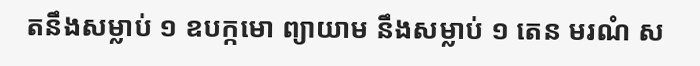តនឹងសម្លាប់ ១ ឧបក្កមោ ព្យាយាម នឹងសម្លាប់ ១ តេន មរណំ ស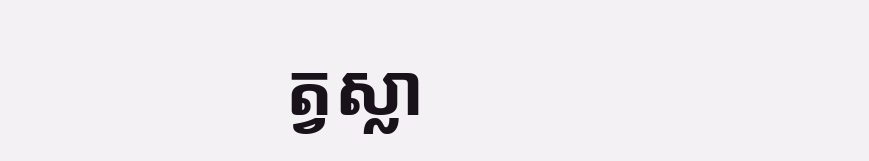ត្វស្លា